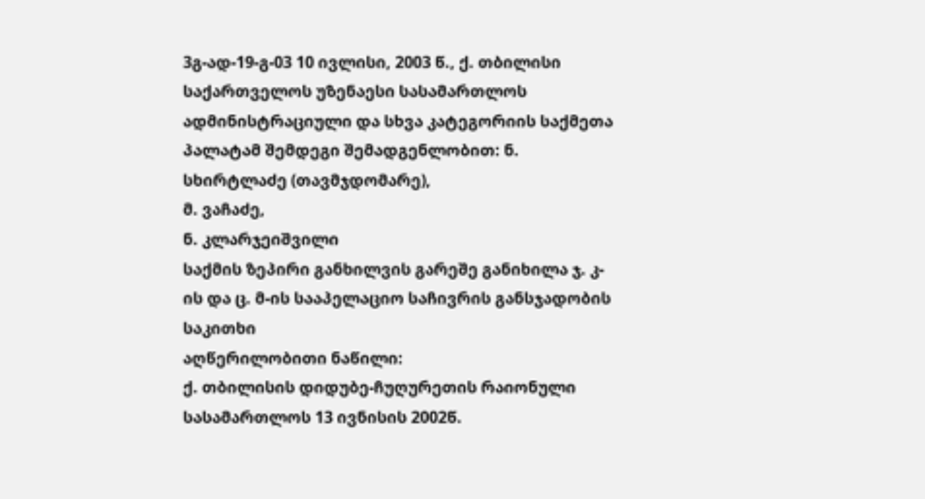3გ-ად-19-გ-03 10 ივლისი, 2003 წ., ქ. თბილისი
საქართველოს უზენაესი სასამართლოს ადმინისტრაციული და სხვა კატეგორიის საქმეთა პალატამ შემდეგი შემადგენლობით: ნ. სხირტლაძე (თავმჯდომარე),
მ. ვაჩაძე,
ნ. კლარჯეიშვილი
საქმის ზეპირი განხილვის გარეშე განიხილა ჯ. კ-ის და ც. მ-ის სააპელაციო საჩივრის განსჯადობის საკითხი
აღწერილობითი ნაწილი:
ქ. თბილისის დიდუბე-ჩუღურეთის რაიონული სასამართლოს 13 ივნისის 2002წ.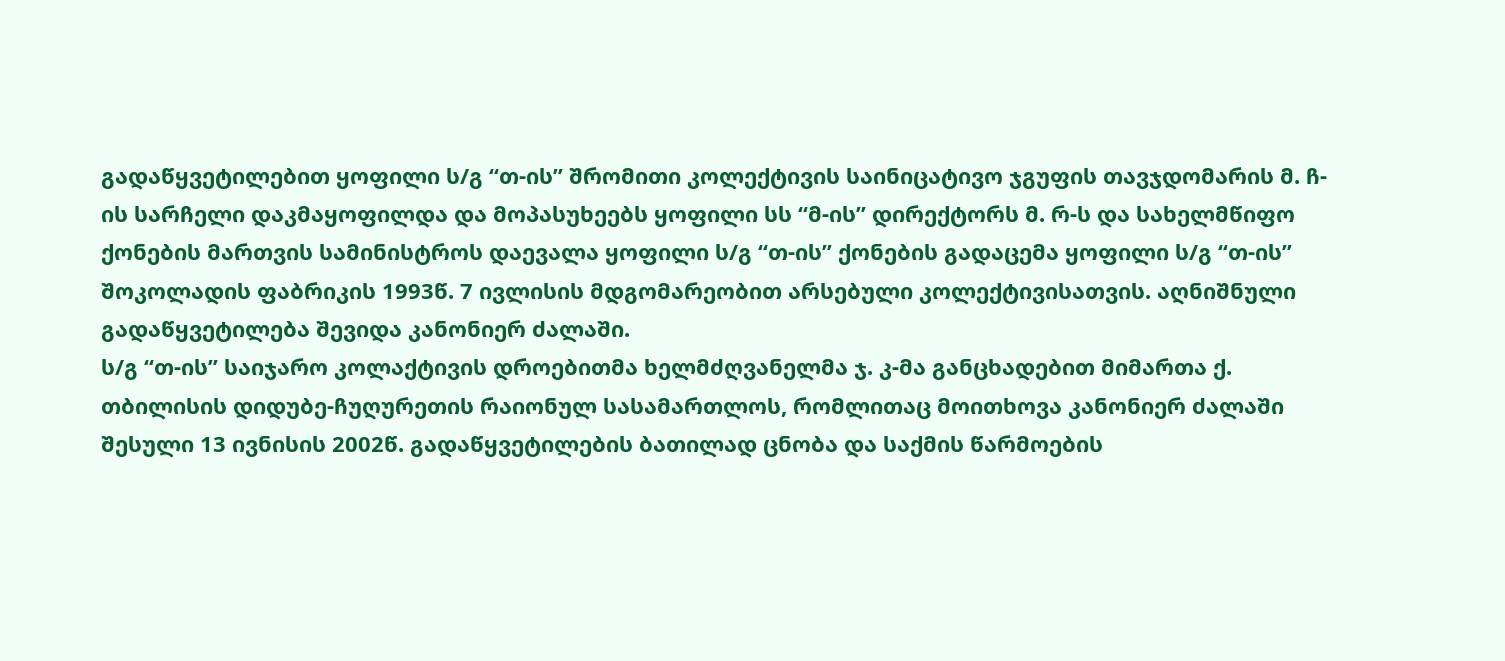გადაწყვეტილებით ყოფილი ს/გ “თ-ის” შრომითი კოლექტივის საინიცატივო ჯგუფის თავჯდომარის მ. ჩ-ის სარჩელი დაკმაყოფილდა და მოპასუხეებს ყოფილი სს “მ-ის” დირექტორს მ. რ-ს და სახელმწიფო ქონების მართვის სამინისტროს დაევალა ყოფილი ს/გ “თ-ის” ქონების გადაცემა ყოფილი ს/გ “თ-ის” შოკოლადის ფაბრიკის 1993წ. 7 ივლისის მდგომარეობით არსებული კოლექტივისათვის. აღნიშნული გადაწყვეტილება შევიდა კანონიერ ძალაში.
ს/გ “თ-ის” საიჯარო კოლაქტივის დროებითმა ხელმძღვანელმა ჯ. კ-მა განცხადებით მიმართა ქ. თბილისის დიდუბე-ჩუღურეთის რაიონულ სასამართლოს, რომლითაც მოითხოვა კანონიერ ძალაში შესული 13 ივნისის 2002წ. გადაწყვეტილების ბათილად ცნობა და საქმის წარმოების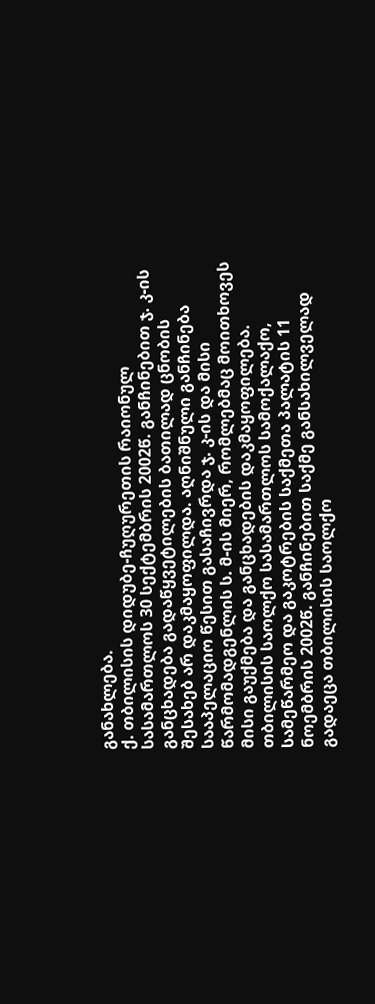განახლება.
ქ. თბილისის დიდუბე-ჩუღურეთის რაიონულ სასამართლოს 30 სექტემბრის 2002წ. განჩინებით ჯ. კ-ის განცხადება გადაწყვეტილების ბათილად ცნობის შესახებ არ დაკმაყოფილდა. აღნიშნული განჩინება სააპელაციო წესით გასაჩივრდა ჯ. კ-ის და მისი წარმომადგენლის ს. მ-ის მიერ, რომლებმაც მოითხოვეს მისი გაუქმება და განცხადების დაკმაყოფილება.
თბილისის საოლქო სასამართლოს სამოქალაქო, სამეწარმეო და გაკოტრების საქმეთა პალატის 11 ნოემბრის 2002წ. განჩინებით საქმე განსახილველად გადაეცა თბილისის საოლქო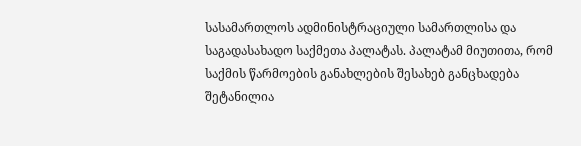სასამართლოს ადმინისტრაციული სამართლისა და საგადასახადო საქმეთა პალატას. პალატამ მიუთითა, რომ საქმის წარმოების განახლების შესახებ განცხადება შეტანილია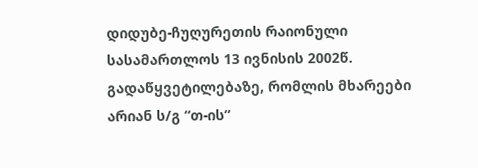დიდუბე-ჩუღურეთის რაიონული სასამართლოს 13 ივნისის 2002წ. გადაწყვეტილებაზე, რომლის მხარეები არიან ს/გ “თ-ის”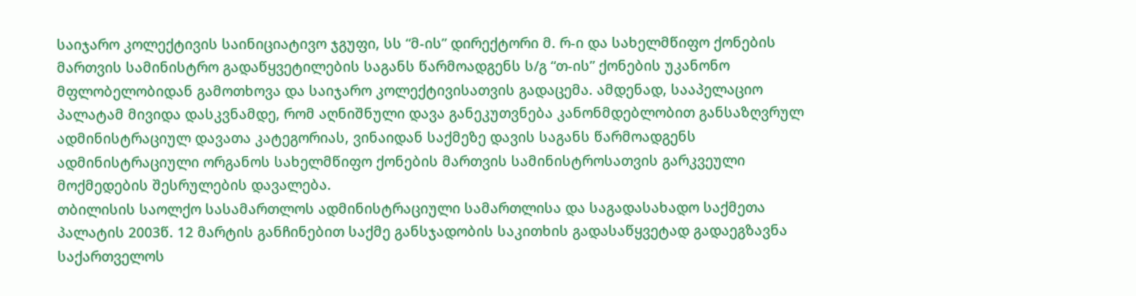საიჯარო კოლექტივის საინიციატივო ჯგუფი, სს “მ-ის” დირექტორი მ. რ-ი და სახელმწიფო ქონების მართვის სამინისტრო გადაწყვეტილების საგანს წარმოადგენს ს/გ “თ-ის” ქონების უკანონო მფლობელობიდან გამოთხოვა და საიჯარო კოლექტივისათვის გადაცემა. ამდენად, სააპელაციო პალატამ მივიდა დასკვნამდე, რომ აღნიშნული დავა განეკუთვნება კანონმდებლობით განსაზღვრულ ადმინისტრაციულ დავათა კატეგორიას, ვინაიდან საქმეზე დავის საგანს წარმოადგენს ადმინისტრაციული ორგანოს სახელმწიფო ქონების მართვის სამინისტროსათვის გარკვეული მოქმედების შესრულების დავალება.
თბილისის საოლქო სასამართლოს ადმინისტრაციული სამართლისა და საგადასახადო საქმეთა პალატის 2003წ. 12 მარტის განჩინებით საქმე განსჯადობის საკითხის გადასაწყვეტად გადაეგზავნა საქართველოს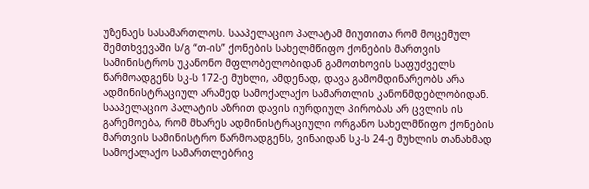უზენაეს სასამართლოს. სააპელაციო პალატამ მიუთითა რომ მოცემულ შემთხვევაში ს/გ “თ-ის” ქონების სახელმწიფო ქონების მართვის სამინისტროს უკანონო მფლობელობიდან გამოთხოვის საფუძველს წარმოადგენს სკ-ს 172-ე მუხლი, ამდენად, დავა გამომდინარეობს არა ადმინისტრაციულ არამედ სამოქალაქო სამართლის კანონმდებლობიდან. სააპელაციო პალატის აზრით დავის იურდიულ პირობას არ ცვლის ის გარემოება, რომ მხარეს ადმინისტრაციული ორგანო სახელმწიფო ქონების მართვის სამინისტრო წარმოადგენს, ვინაიდან სკ-ს 24-ე მუხლის თანახმად სამოქალაქო სამართლებრივ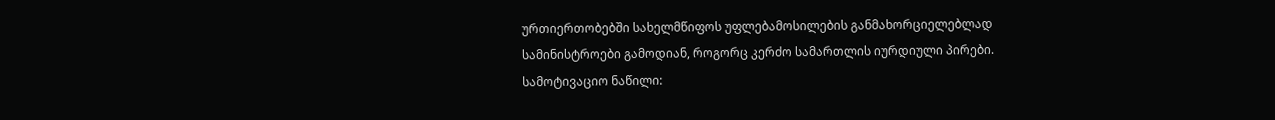ურთიერთობებში სახელმწიფოს უფლებამოსილების განმახორციელებლად სამინისტროები გამოდიან, როგორც კერძო სამართლის იურდიული პირები.
სამოტივაციო ნაწილი: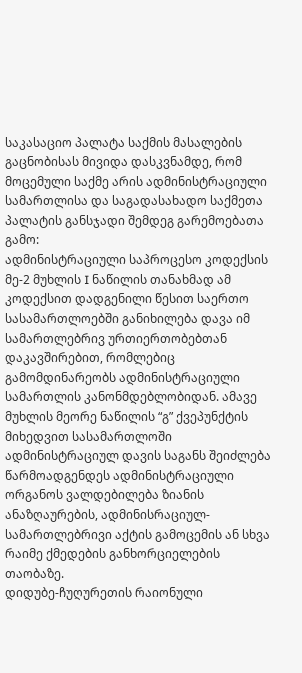საკასაციო პალატა საქმის მასალების გაცნობისას მივიდა დასკვნამდე, რომ მოცემული საქმე არის ადმინისტრაციული სამართლისა და საგადასახადო საქმეთა პალატის განსჯადი შემდეგ გარემოებათა გამო:
ადმინისტრაციული საპროცესო კოდექსის მე-2 მუხლის I ნაწილის თანახმად ამ კოდექსით დადგენილი წესით საერთო სასამართლოებში განიხილება დავა იმ სამართლებრივ ურთიერთობებთან დაკავშირებით, რომლებიც გამომდინარეობს ადმინისტრაციული სამართლის კანონმდებლობიდან. ამავე მუხლის მეორე ნაწილის “გ” ქვეპუნქტის მიხედვით სასამართლოში ადმინისტრაციულ დავის საგანს შეიძლება წარმოადგენდეს ადმინისტრაციული ორგანოს ვალდებილება ზიანის ანაზღაურების, ადმინისრაციულ-სამართლებრივი აქტის გამოცემის ან სხვა რაიმე ქმედების განხორციელების თაობაზე.
დიდუბე-ჩუღურეთის რაიონული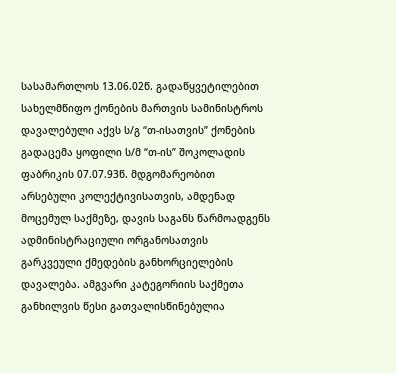სასამართლოს 13.06.02წ. გადაწყვეტილებით სახელმწიფო ქონების მართვის სამინისტროს დავალებული აქვს ს/გ “თ-ისათვის” ქონების გადაცემა ყოფილი ს/მ “თ-ის” შოკოლადის ფაბრიკის 07.07.93წ. მდგომარეობით არსებული კოლექტივისათვის, ამდენად მოცემულ საქმეზე, დავის საგანს წარმოადგენს ადმინისტრაციული ორგანოსათვის გარკვეული ქმედების განხორციელების დავალება. ამგვარი კატეგორიის საქმეთა განხილვის წესი გათვალისწინებულია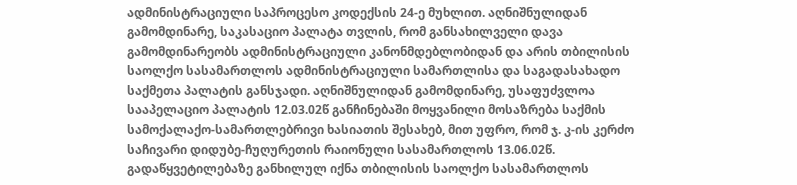ადმინისტრაციული საპროცესო კოდექსის 24-ე მუხლით. აღნიშნულიდან გამომდინარე, საკასაციო პალატა თვლის, რომ განსახილველი დავა გამომდინარეობს ადმინისტრაციული კანონმდებლობიდან და არის თბილისის საოლქო სასამართლოს ადმინისტრაციული სამართლისა და საგადასახადო საქმეთა პალატის განსჯადი. აღნიშნულიდან გამომდინარე, უსაფუძვლოა სააპელაციო პალატის 12.03.02წ განჩინებაში მოყვანილი მოსაზრება საქმის სამოქალაქო-სამართლებრივი ხასიათის შესახებ, მით უფრო, რომ ჯ. კ-ის კერძო საჩივარი დიდუბე-ჩუღურეთის რაიონული სასამართლოს 13.06.02წ. გადაწყვეტილებაზე განხილულ იქნა თბილისის საოლქო სასამართლოს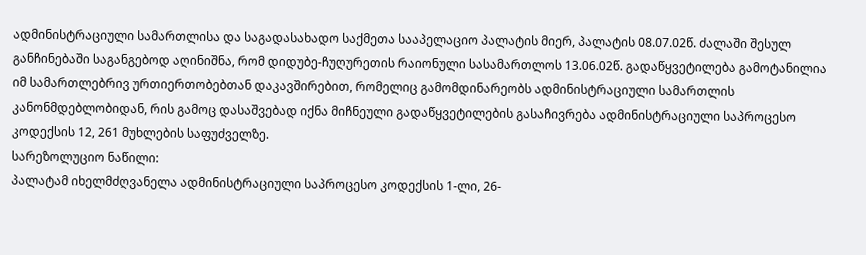ადმინისტრაციული სამართლისა და საგადასახადო საქმეთა სააპელაციო პალატის მიერ, პალატის 08.07.02წ. ძალაში შესულ განჩინებაში საგანგებოდ აღინიშნა, რომ დიდუბე-ჩუღურეთის რაიონული სასამართლოს 13.06.02წ. გადაწყვეტილება გამოტანილია იმ სამართლებრივ ურთიერთობებთან დაკავშირებით, რომელიც გამომდინარეობს ადმინისტრაციული სამართლის კანონმდებლობიდან, რის გამოც დასაშვებად იქნა მიჩნეული გადაწყვეტილების გასაჩივრება ადმინისტრაციული საპროცესო კოდექსის 12, 261 მუხლების საფუძველზე.
სარეზოლუციო ნაწილი:
პალატამ იხელმძღვანელა ადმინისტრაციული საპროცესო კოდექსის 1-ლი, 26-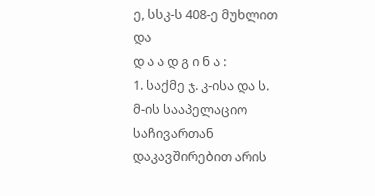ე, სსკ-ს 408-ე მუხლით და
დ ა ა დ გ ი ნ ა :
1. საქმე ჯ. კ-ისა და ს. მ-ის სააპელაციო საჩივართან დაკავშირებით არის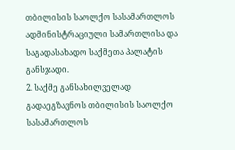თბილისის საოლქო სასამართლოს ადმინისტრაციული სამართლისა და საგადასახადო საქმეთა პალატის განსჯადი.
2. საქმე განსახილველად გადაეგზავნოს თბილისის საოლქო სასამართლოს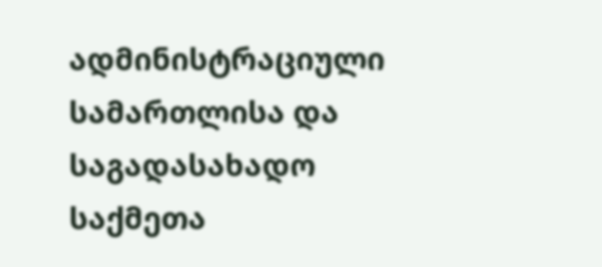ადმინისტრაციული სამართლისა და საგადასახადო საქმეთა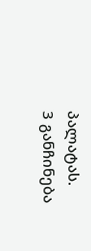პალატას.
3 განჩინება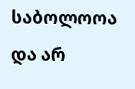საბოლოოა და არ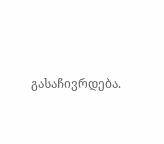გასაჩივრდება.